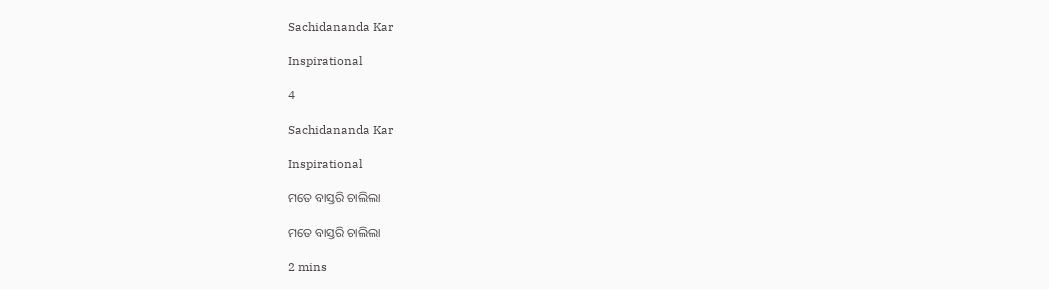Sachidananda Kar

Inspirational

4

Sachidananda Kar

Inspirational

ମତେ ବାସ୍ତରି ଚାଲିଲା

ମତେ ବାସ୍ତରି ଚାଲିଲା

2 mins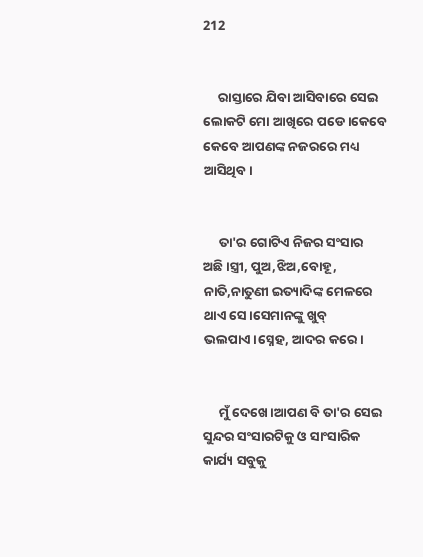212


     ରାସ୍ତାରେ ଯିବା ଆସିବାରେ ସେଇ ଲୋକଟି ମୋ ଆଖିରେ ପଡେ।କେବେ କେବେ ଆପଣଙ୍କ ନଜରରେ ମଧ୍ୟ ଆସିଥିବ।


     ତା'ର ଗୋଟିଏ ନିଜର ସଂସାର ଅଛି।ସ୍ତ୍ରୀ, ପୁଅ,ଝିଅ,ବୋହୂ, ନାତି,ନାତୁଣୀ ଇତ୍ୟାଦିଙ୍କ ମେଳରେ ଥାଏ ସେ।ସେମାନଙ୍କୁ ଖୁବ୍ ଭଲପାଏ।ସ୍ନେହ, ଆଦର କରେ।


     ମୁଁ ଦେଖେ।ଆପଣ ବି ତା'ର ସେଇ ସୁନ୍ଦର ସଂସାରଟିକୁ ଓ ସାଂସାରିକ କାର୍ଯ୍ୟ ସବୁକୁ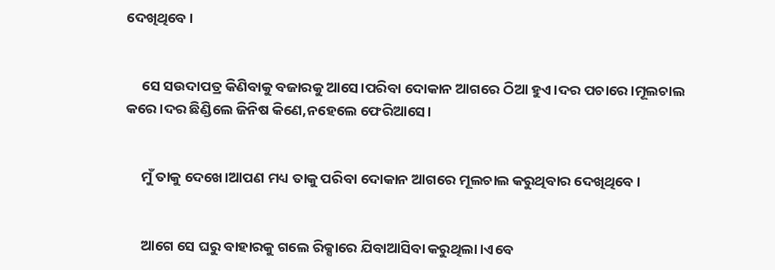ଦେଖିଥିବେ।


     ସେ ସଉଦାପତ୍ର କିଣିବାକୁ ବଜାରକୁ ଆସେ।ପରିବା ଦୋକାନ ଆଗରେ ଠିଆ ହୁଏ।ଦର ପଚାରେ।ମୂଲଚାଲ କରେ।ଦର ଛିଣ୍ଡିଲେ ଜିନିଷ କିଣେ,ନହେଲେ ଫେରିଆସେ।


     ମୁଁ ତାକୁ ଦେଖେ।ଆପଣ ମଧ୍ୟ ତାକୁ ପରିବା ଦୋକାନ ଆଗରେ ମୂଲଚାଲ କରୁଥିବାର ଦେଖିଥିବେ।


     ଆଗେ ସେ ଘରୁ ବାହାରକୁ ଗଲେ ରିକ୍ସାରେ ଯିବାଆସିବା କରୁଥିଲା।ଏବେ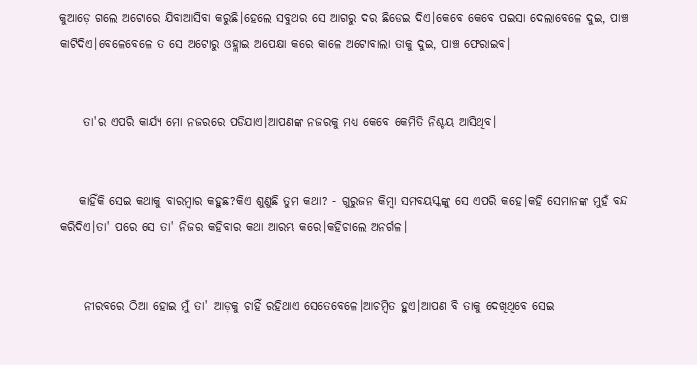କୁଆଡ଼େ ଗଲେ ଅଟୋରେ ଯିବାଆସିବା କରୁଛି।ହେଲେ ସବୁଥର ସେ ଆଗରୁ ଦର ଛିଡେଇ ଦିଏ।କେବେ କେବେ ପଇସା ଦେଲାବେଳେ ଦୁଇ, ପାଞ୍ଚ କାଟିଦିଏ।ବେଳେବେଳେ ତ ସେ ଅଟୋରୁ ଓହ୍ଲାଇ ଅପେକ୍ଷା କରେ କାଳେ ଅଟୋବାଲା ତାକୁ ଦୁଇ, ପାଞ୍ଚ ଫେରାଇବ।


     ତା'ର ଏପରି କାର୍ଯ୍ୟ ମୋ ନଜରରେ ପଡିଯାଏ।ଆପଣଙ୍କ ନଜରକୁ ମଧ୍ୟ କେବେ କେମିତି ନିଶ୍ଚୟ ଆସିଥିବ।


    କାହିଁକି ସେଇ କଥାକୁ ବାରମ୍ବାର କହୁଛ?କିଏ ଶୁଣୁଛି ତୁମ କଥା? - ଗୁରୁଜନ କିମ୍ବା ସମବୟସ୍କଙ୍କୁ ସେ ଏପରି କହେ।କହି ସେମାନଙ୍କ ମୁହଁ ବନ୍ଦ କରିଦିଏ।ତା' ପରେ ସେ ତା' ନିଜର କହିବାର କଥା ଆରମ୍ଭ କରେ।କହିଚାଲେ ଅନର୍ଗଳ।


     ନୀରବରେ ଠିଆ ହୋଇ ମୁଁ ତା' ଆଡ଼କୁ ଚାହିଁ ରହିଥାଏ ସେତେବେଳେ।ଆଚମ୍ବିତ ହୁଏ।ଆପଣ ବି ତାକୁ ଦେଖିଥିବେ ସେଇ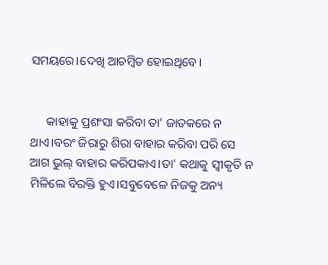ସମୟରେ।ଦେଖି ଆଚମ୍ବିତ ହୋଇଥିବେ।


     କାହାକୁ ପ୍ରଶଂସା କରିବା ତା' ଜାତକରେ ନ ଥାଏ।ବରଂ ଜିରାରୁ ଶିରା ବାହାର କରିବା ପରି ସେ ଆଗ ଭୁଲ୍ ବାହାର କରିପକାଏ।ତା' କଥାକୁ ସ୍ବୀକୃତି ନ ମିଳିଲେ ବିରକ୍ତି ହୁଏ।ସବୁବେଳେ ନିଜକୁ ଅନ୍ୟ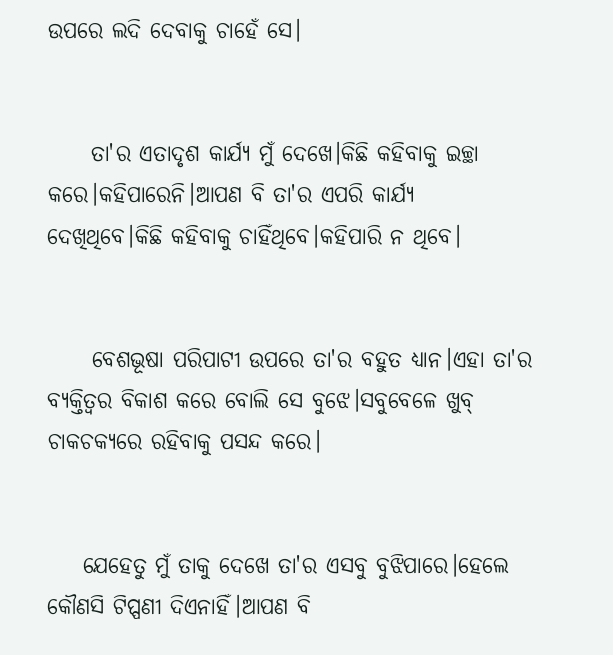ଉପରେ ଲଦି ଦେବାକୁ ଚାହେଁ ସେ।


     ତା'ର ଏତାଦୃଶ କାର୍ଯ୍ୟ ମୁଁ ଦେଖେ।କିଛି କହିବାକୁ ଇଚ୍ଛା କରେ।କହିପାରେନି।ଆପଣ ବି ତା'ର ଏପରି କାର୍ଯ୍ୟ ଦେଖିଥିବେ।କିଛି କହିବାକୁ ଚାହିଁଥିବେ।କହିପାରି ନ ଥିବେ।


     ବେଶଭୂଷା ପରିପାଟୀ ଉପରେ ତା'ର ବହୁତ ଧ୍ୟାନ।ଏହା ତା'ର ବ୍ୟକ୍ତିତ୍ୱର ବିକାଶ କରେ ବୋଲି ସେ ବୁଝେ।ସବୁବେଳେ ଖୁବ୍ ଚାକଚକ୍ୟରେ ରହିବାକୁ ପସନ୍ଦ କରେ।


    ଯେହେତୁ ମୁଁ ତାକୁ ଦେଖେ ତା'ର ଏସବୁ ବୁଝିପାରେ।ହେଲେ କୌଣସି ଟିପ୍ପଣୀ ଦିଏନାହିଁ।ଆପଣ ବି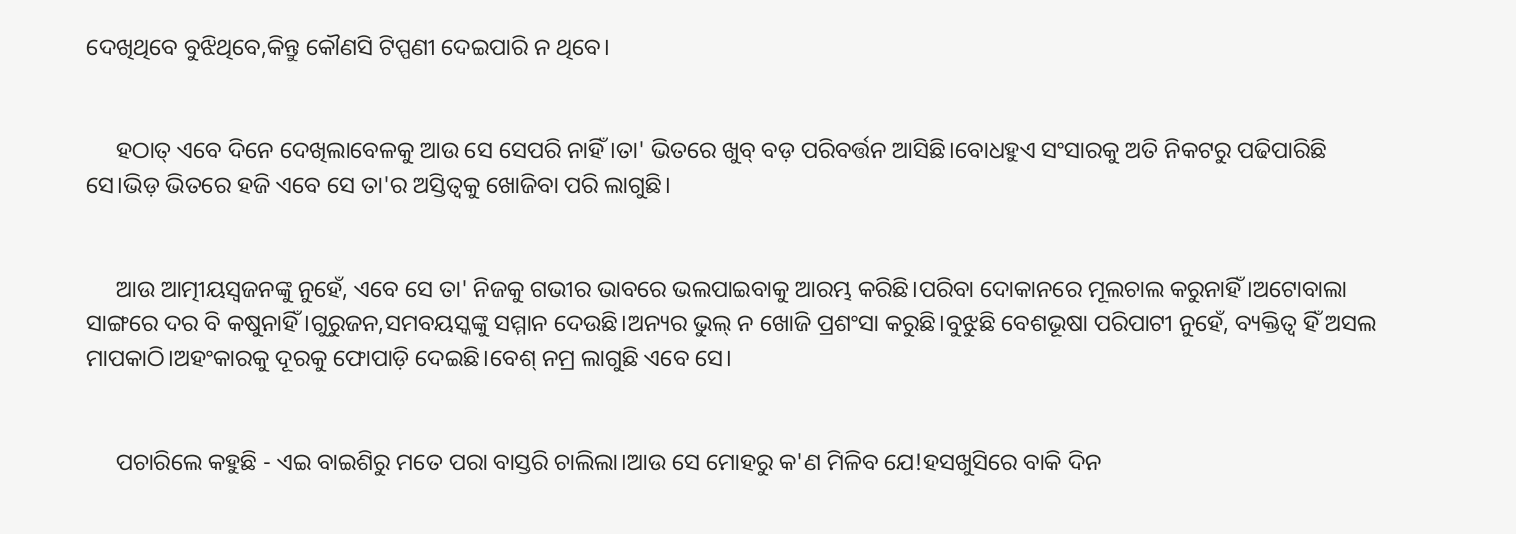ଦେଖିଥିବେ ବୁଝିଥିବେ,କିନ୍ତୁ କୌଣସି ଟିପ୍ପଣୀ ଦେଇପାରି ନ ଥିବେ।


     ହଠାତ୍ ଏବେ ଦିନେ ଦେଖିଲାବେଳକୁ ଆଉ ସେ ସେପରି ନାହିଁ।ତା' ଭିତରେ ଖୁବ୍ ବଡ଼ ପରିବର୍ତ୍ତନ ଆସିଛି।ବୋଧହୁଏ ସଂସାରକୁ ଅତି ନିକଟରୁ ପଢିପାରିଛି ସେ।ଭିଡ଼ ଭିତରେ ହଜି ଏବେ ସେ ତା'ର ଅସ୍ତିତ୍ୱକୁ ଖୋଜିବା ପରି ଲାଗୁଛି।


     ଆଉ ଆତ୍ମୀୟସ୍ୱଜନଙ୍କୁ ନୁହେଁ, ଏବେ ସେ ତା' ନିଜକୁ ଗଭୀର ଭାବରେ ଭଲପାଇବାକୁ ଆରମ୍ଭ କରିଛି।ପରିବା ଦୋକାନରେ ମୂଲଚାଲ କରୁନାହିଁ।ଅଟୋବାଲା ସାଙ୍ଗରେ ଦର ବି କଷୁନାହିଁ।ଗୁରୁଜନ,ସମବୟସ୍କଙ୍କୁ ସମ୍ମାନ ଦେଉଛି।ଅନ୍ୟର ଭୁଲ୍ ନ ଖୋଜି ପ୍ରଶଂସା କରୁଛି।ବୁଝୁଛି ବେଶଭୂଷା ପରିପାଟୀ ନୁହେଁ, ବ୍ୟକ୍ତିତ୍ବ ହିଁ ଅସଲ ମାପକାଠି।ଅହଂକାରକୁ ଦୂରକୁ ଫୋପାଡ଼ି ଦେଇଛି।ବେଶ୍ ନମ୍ର ଲାଗୁଛି ଏବେ ସେ।


     ପଚାରିଲେ କହୁଛି - ଏଇ ବାଇଶିରୁ ମତେ ପରା ବାସ୍ତରି ଚାଲିଲା।ଆଉ ସେ ମୋହରୁ କ'ଣ ମିଳିବ ଯେ!ହସଖୁସିରେ ବାକି ଦିନ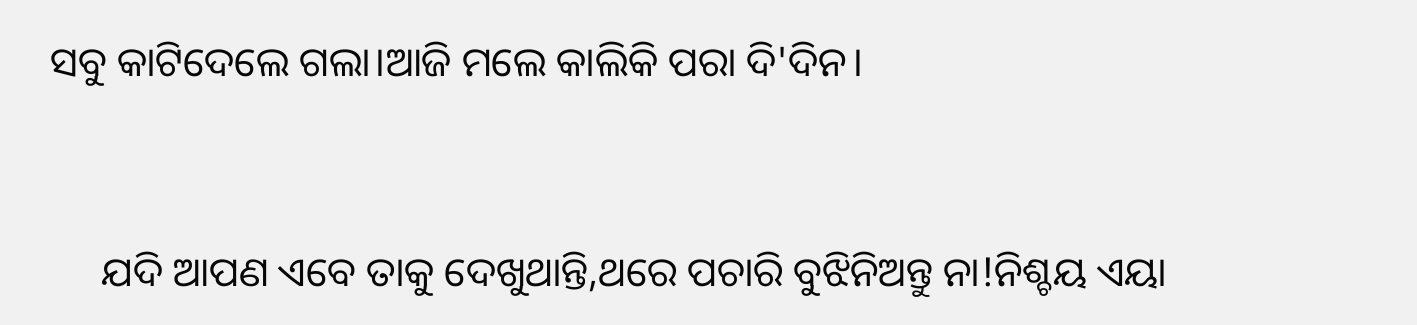ସବୁ କାଟିଦେଲେ ଗଲା।ଆଜି ମଲେ କାଲିକି ପରା ଦି'ଦିନ।


     ଯଦି ଆପଣ ଏବେ ତାକୁ ଦେଖୁଥାନ୍ତି,ଥରେ ପଚାରି ବୁଝିନିଅନ୍ତୁ ନା!ନିଶ୍ଚୟ ଏୟା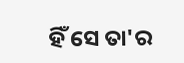ହିଁ ସେ ତା'ର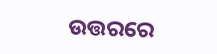ଉତ୍ତରରେ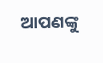ଆପଣଙ୍କୁ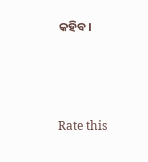କହିବ।



Rate this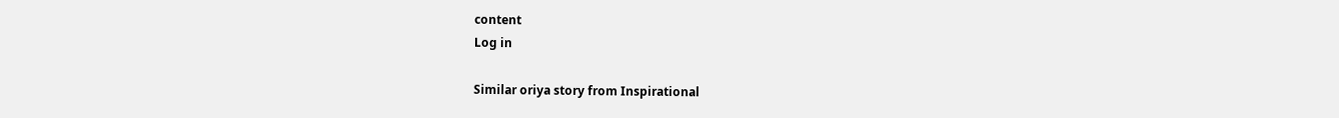content
Log in

Similar oriya story from Inspirational